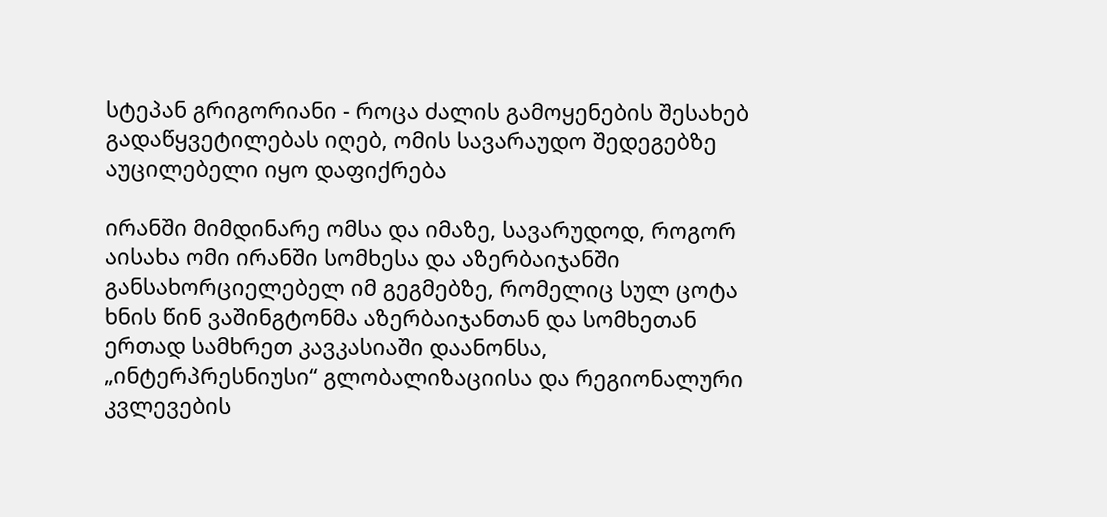სტეპან გრიგორიანი - როცა ძალის გამოყენების შესახებ გადაწყვეტილებას იღებ, ომის სავარაუდო შედეგებზე აუცილებელი იყო დაფიქრება

ირანში მიმდინარე ომსა და იმაზე, სავარუდოდ, როგორ აისახა ომი ირანში სომხესა და აზერბაიჯანში განსახორციელებელ იმ გეგმებზე, რომელიც სულ ცოტა ხნის წინ ვაშინგტონმა აზერბაიჯანთან და სომხეთან ერთად სამხრეთ კავკასიაში დაანონსა, „ინტერპრესნიუსი“ გლობალიზაციისა და რეგიონალური კვლევების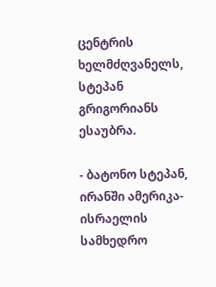ცენტრის ხელმძღვანელს, სტეპან გრიგორიანს ესაუბრა.

- ბატონო სტეპან, ირანში ამერიკა-ისრაელის სამხედრო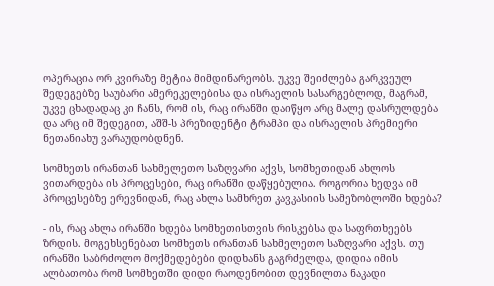ოპერაცია ორ კვირაზე მეტია მიმდინარეობს. უკვე შეიძლება გარკვეულ შედეგებზე საუბარი ამერეკელებისა და ისრაელის სასარგებლოდ, მაგრამ, უკვე ცხადადაც კი ჩანს, რომ ის, რაც ირანში დაიწყო არც მალე დასრულდება და არც იმ შედეგით, აშშ-ს პრეზიდენტი ტრამპი და ისრაელის პრემიერი ნეთანიახუ ვარაუდობდნენ.

სომხეთს ირანთან სახმელეთო საზღვარი აქვს, სომხეთიდან ახლოს ვითარდება ის პროცესები, რაც ირანში დაწყებულია. როგორია ხედვა იმ პროცესებზე ერევნიდან, რაც ახლა სამხრეთ კავკასიის სამეზობლოში ხდება?

- ის, რაც ახლა ირანში ხდება სომხეთისთვის რისკებსა და საფრთხეებს ზრდის. მოგეხსენებათ სომხეთს ირანთან სახმელეთო საზღვარი აქვს. თუ ირანში საბრძოლო მოქმედებები დიდხანს გაგრძელდა, დიდია იმის ალბათობა რომ სომხეთში დიდი რაოდენობით დევნილთა ნაკადი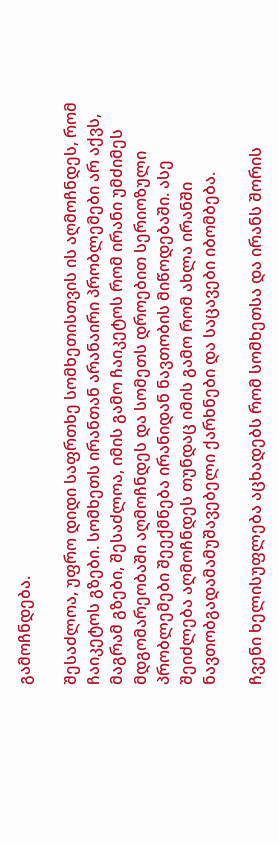გამოჩნდება.

შესაძლოა, უფრო დიდი საფრთხე სომხეთისთვის ის აღმოჩნდეს, რომ ჩაიკეტოს გზები. სომხეთს ირანთან არანაირი პრობლემები არ აქვს, მაგრამ გზები, შესაძლოა, იმის გამო ჩაიკეტოს რომ ირანი უმძიმეს მდგომარეობაში აღმოჩნდეს და სომეთს დროებით სერიოზული პრობლემები შეექმნება ირანიდან ნავთობის მიწოდებაში. ასე შეიძლება აღმოჩნდეს თუნდაც იმის გამო რომ ახლა ირანში ნავთობგადამამუშავებელი ქარხნები და საცავები იბომბება.

ჩვენი ხელისუფლება აცხადებს რომ სომხეთსა და ირანს შორის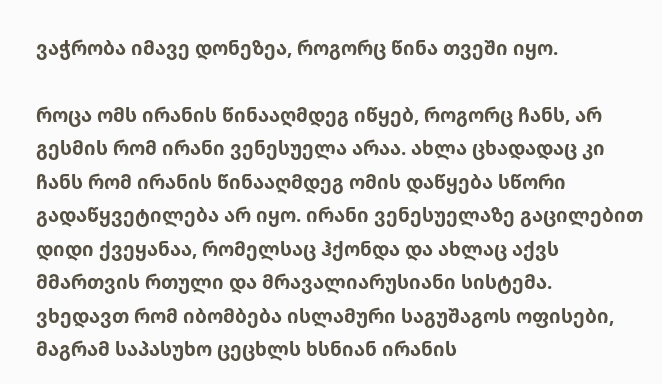ვაჭრობა იმავე დონეზეა, როგორც წინა თვეში იყო.

როცა ომს ირანის წინააღმდეგ იწყებ, როგორც ჩანს, არ გესმის რომ ირანი ვენესუელა არაა. ახლა ცხადადაც კი ჩანს რომ ირანის წინააღმდეგ ომის დაწყება სწორი გადაწყვეტილება არ იყო. ირანი ვენესუელაზე გაცილებით დიდი ქვეყანაა, რომელსაც ჰქონდა და ახლაც აქვს მმართვის რთული და მრავალიარუსიანი სისტემა. ვხედავთ რომ იბომბება ისლამური საგუშაგოს ოფისები, მაგრამ საპასუხო ცეცხლს ხსნიან ირანის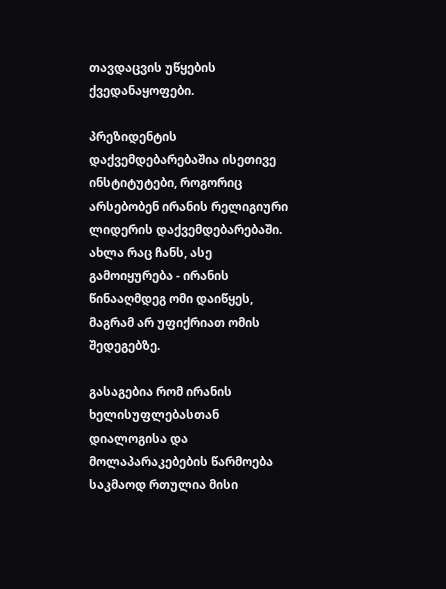თავდაცვის უწყების ქვედანაყოფები.

პრეზიდენტის დაქვემდებარებაშია ისეთივე ინსტიტუტები, როგორიც არსებობენ ირანის რელიგიური ლიდერის დაქვემდებარებაში. ახლა რაც ჩანს, ასე გამოიყურება - ირანის წინააღმდეგ ომი დაიწყეს, მაგრამ არ უფიქრიათ ომის შედეგებზე.

გასაგებია რომ ირანის ხელისუფლებასთან დიალოგისა და მოლაპარაკებების წარმოება საკმაოდ რთულია მისი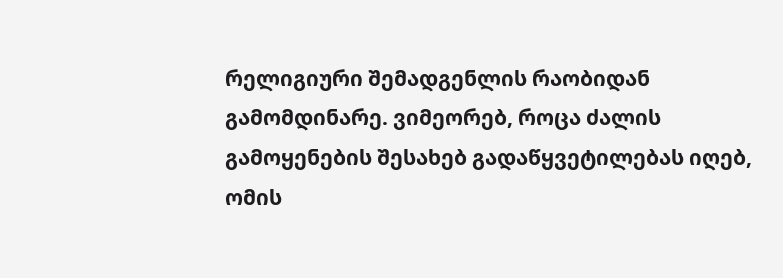რელიგიური შემადგენლის რაობიდან გამომდინარე. ვიმეორებ, როცა ძალის გამოყენების შესახებ გადაწყვეტილებას იღებ, ომის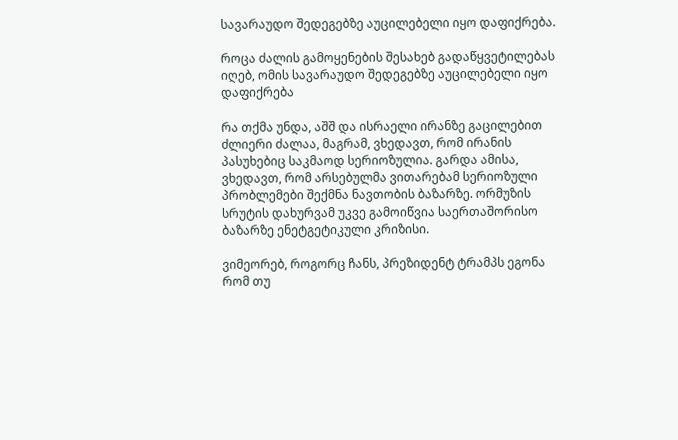სავარაუდო შედეგებზე აუცილებელი იყო დაფიქრება.

როცა ძალის გამოყენების შესახებ გადაწყვეტილებას იღებ, ომის სავარაუდო შედეგებზე აუცილებელი იყო დაფიქრება

რა თქმა უნდა, აშშ და ისრაელი ირანზე გაცილებით ძლიერი ძალაა, მაგრამ, ვხედავთ, რომ ირანის პასუხებიც საკმაოდ სერიოზულია. გარდა ამისა, ვხედავთ, რომ არსებულმა ვითარებამ სერიოზული პრობლემები შექმნა ნავთობის ბაზარზე. ორმუზის სრუტის დახურვამ უკვე გამოიწვია საერთაშორისო ბაზარზე ენეტგეტიკული კრიზისი.

ვიმეორებ, როგორც ჩანს, პრეზიდენტ ტრამპს ეგონა რომ თუ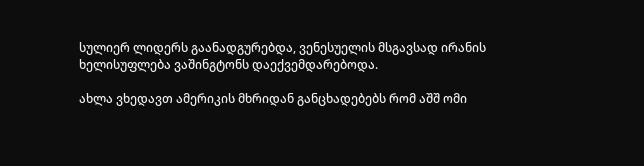სულიერ ლიდერს გაანადგურებდა, ვენესუელის მსგავსად ირანის ხელისუფლება ვაშინგტონს დაექვემდარებოდა.

ახლა ვხედავთ ამერიკის მხრიდან განცხადებებს რომ აშშ ომი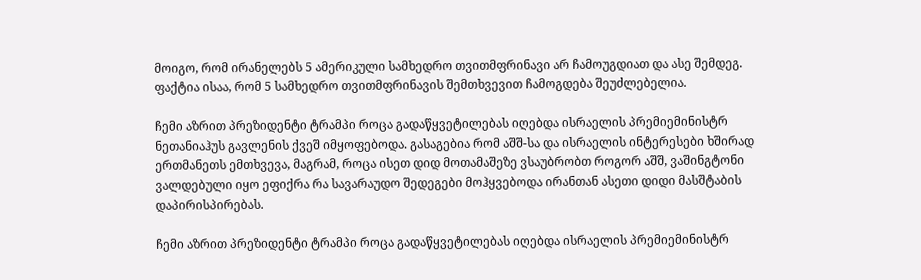მოიგო, რომ ირანელებს 5 ამერიკული სამხედრო თვითმფრინავი არ ჩამოუგდიათ და ასე შემდეგ. ფაქტია ისაა, რომ 5 სამხედრო თვითმფრინავის შემთხვევით ჩამოგდება შეუძლებელია.

ჩემი აზრით პრეზიდენტი ტრამპი როცა გადაწყვეტილებას იღებდა ისრაელის პრემიემინისტრ ნეთანიაჰუს გავლენის ქვეშ იმყოფებოდა. გასაგებია რომ აშშ-სა და ისრაელის ინტერესები ხშირად ერთმანეთს ემთხვევა, მაგრამ, როცა ისეთ დიდ მოთამაშეზე ვსაუბრობთ როგორ აშშ, ვაშინგტონი ვალდებული იყო ეფიქრა რა სავარაუდო შედეგები მოჰყვებოდა ირანთან ასეთი დიდი მასშტაბის დაპირისპირებას.

ჩემი აზრით პრეზიდენტი ტრამპი როცა გადაწყვეტილებას იღებდა ისრაელის პრემიემინისტრ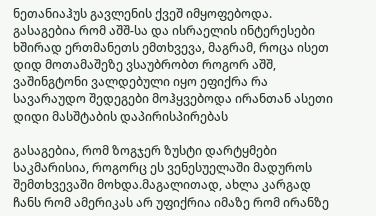ნეთანიაჰუს გავლენის ქვეშ იმყოფებოდა. გასაგებია რომ აშშ-სა და ისრაელის ინტერესები ხშირად ერთმანეთს ემთხვევა, მაგრამ, როცა ისეთ დიდ მოთამაშეზე ვსაუბრობთ როგორ აშშ, ვაშინგტონი ვალდებული იყო ეფიქრა რა სავარაუდო შედეგები მოჰყვებოდა ირანთან ასეთი დიდი მასშტაბის დაპირისპირებას

გასაგებია, რომ ზოგჯერ ზუსტი დარტყმები საკმარისია, როგორც ეს ვენესუელაში მადუროს შემთხვევაში მოხდა.მაგალითად, ახლა კარგად ჩანს რომ ამერიკას არ უფიქრია იმაზე რომ ირანზე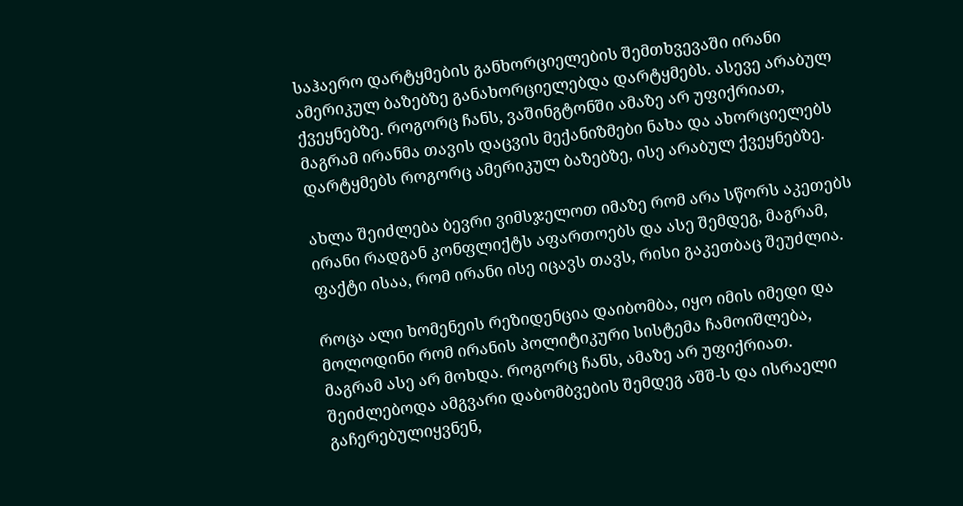საჰაერო დარტყმების განხორციელების შემთხვევაში ირანი ამერიკულ ბაზებზე განახორციელებდა დარტყმებს. ასევე არაბულ ქვეყნებზე. როგორც ჩანს, ვაშინგტონში ამაზე არ უფიქრიათ, მაგრამ ირანმა თავის დაცვის მექანიზმები ნახა და ახორციელებს დარტყმებს როგორც ამერიკულ ბაზებზე, ისე არაბულ ქვეყნებზე.

ახლა შეიძლება ბევრი ვიმსჯელოთ იმაზე რომ არა სწორს აკეთებს ირანი რადგან კონფლიქტს აფართოებს და ასე შემდეგ, მაგრამ, ფაქტი ისაა, რომ ირანი ისე იცავს თავს, რისი გაკეთბაც შეუძლია.

როცა ალი ხომენეის რეზიდენცია დაიბომბა, იყო იმის იმედი და მოლოდინი რომ ირანის პოლიტიკური სისტემა ჩამოიშლება, მაგრამ ასე არ მოხდა. როგორც ჩანს, ამაზე არ უფიქრიათ. შეიძლებოდა ამგვარი დაბომბვების შემდეგ აშშ-ს და ისრაელი გაჩერებულიყვნენ,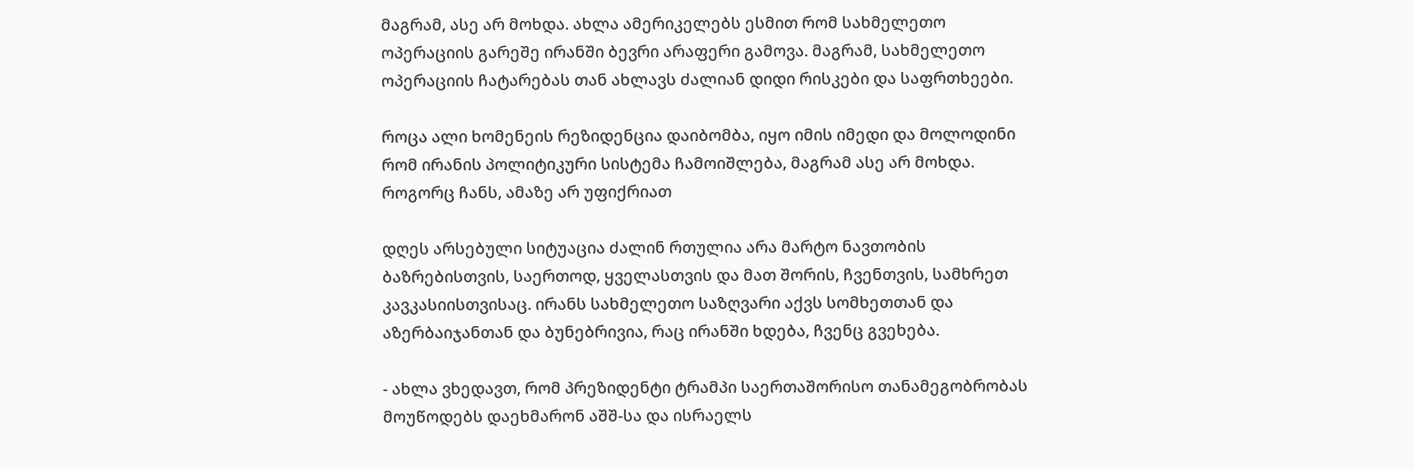მაგრამ, ასე არ მოხდა. ახლა ამერიკელებს ესმით რომ სახმელეთო ოპერაციის გარეშე ირანში ბევრი არაფერი გამოვა. მაგრამ, სახმელეთო ოპერაციის ჩატარებას თან ახლავს ძალიან დიდი რისკები და საფრთხეები.

როცა ალი ხომენეის რეზიდენცია დაიბომბა, იყო იმის იმედი და მოლოდინი რომ ირანის პოლიტიკური სისტემა ჩამოიშლება, მაგრამ ასე არ მოხდა. როგორც ჩანს, ამაზე არ უფიქრიათ

დღეს არსებული სიტუაცია ძალინ რთულია არა მარტო ნავთობის ბაზრებისთვის, საერთოდ, ყველასთვის და მათ შორის, ჩვენთვის, სამხრეთ კავკასიისთვისაც. ირანს სახმელეთო საზღვარი აქვს სომხეთთან და აზერბაიჯანთან და ბუნებრივია, რაც ირანში ხდება, ჩვენც გვეხება.

- ახლა ვხედავთ, რომ პრეზიდენტი ტრამპი საერთაშორისო თანამეგობრობას მოუწოდებს დაეხმარონ აშშ-სა და ისრაელს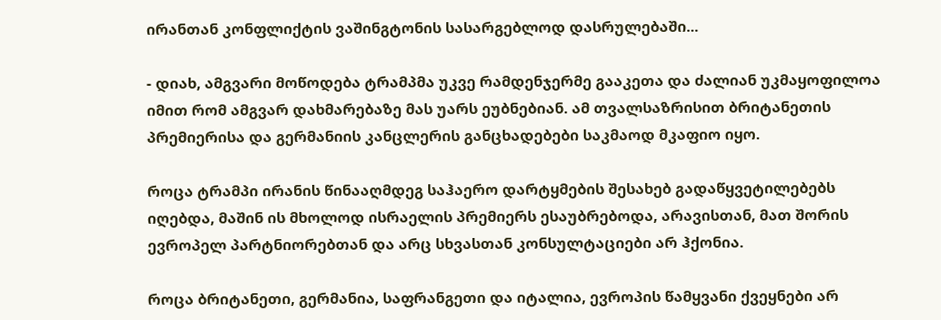ირანთან კონფლიქტის ვაშინგტონის სასარგებლოდ დასრულებაში...

- დიახ, ამგვარი მოწოდება ტრამპმა უკვე რამდენჯერმე გააკეთა და ძალიან უკმაყოფილოა იმით რომ ამგვარ დახმარებაზე მას უარს ეუბნებიან. ამ თვალსაზრისით ბრიტანეთის პრემიერისა და გერმანიის კანცლერის განცხადებები საკმაოდ მკაფიო იყო.

როცა ტრამპი ირანის წინააღმდეგ საჰაერო დარტყმების შესახებ გადაწყვეტილებებს იღებდა, მაშინ ის მხოლოდ ისრაელის პრემიერს ესაუბრებოდა, არავისთან, მათ შორის ევროპელ პარტნიორებთან და არც სხვასთან კონსულტაციები არ ჰქონია.

როცა ბრიტანეთი, გერმანია, საფრანგეთი და იტალია, ევროპის წამყვანი ქვეყნები არ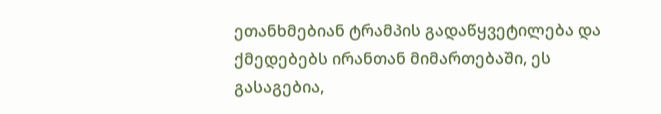ეთანხმებიან ტრამპის გადაწყვეტილება და ქმედებებს ირანთან მიმართებაში, ეს გასაგებია,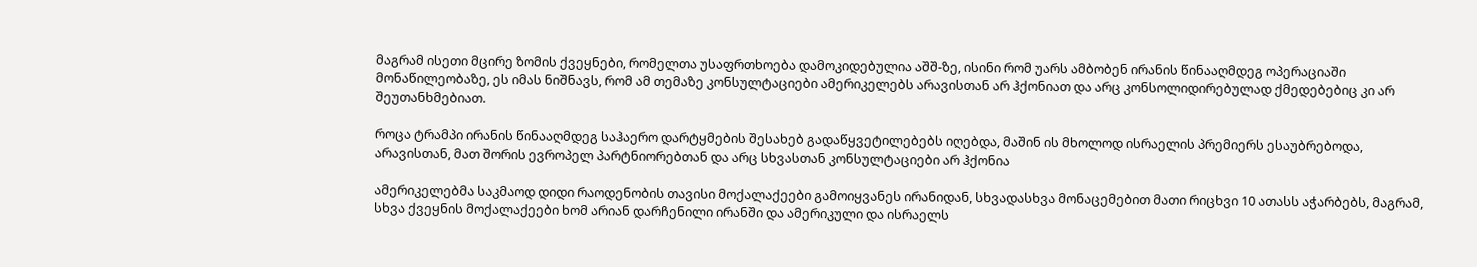მაგრამ ისეთი მცირე ზომის ქვეყნები, რომელთა უსაფრთხოება დამოკიდებულია აშშ-ზე, ისინი რომ უარს ამბობენ ირანის წინააღმდეგ ოპერაციაში მონაწილეობაზე, ეს იმას ნიშნავს, რომ ამ თემაზე კონსულტაციები ამერიკელებს არავისთან არ ჰქონიათ და არც კონსოლიდირებულად ქმედებებიც კი არ შეუთანხმებიათ.

როცა ტრამპი ირანის წინააღმდეგ საჰაერო დარტყმების შესახებ გადაწყვეტილებებს იღებდა, მაშინ ის მხოლოდ ისრაელის პრემიერს ესაუბრებოდა, არავისთან, მათ შორის ევროპელ პარტნიორებთან და არც სხვასთან კონსულტაციები არ ჰქონია

ამერიკელებმა საკმაოდ დიდი რაოდენობის თავისი მოქალაქეები გამოიყვანეს ირანიდან, სხვადასხვა მონაცემებით მათი რიცხვი 10 ათასს აჭარბებს, მაგრამ, სხვა ქვეყნის მოქალაქეები ხომ არიან დარჩენილი ირანში და ამერიკული და ისრაელს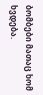ბომბები მათაც ხომ ხვდება.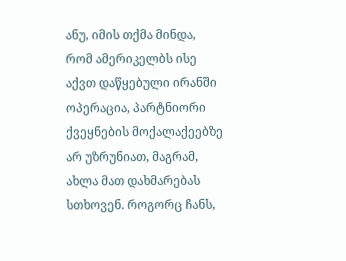ანუ, იმის თქმა მინდა, რომ ამერიკელბს ისე აქვთ დაწყებული ირანში ოპერაცია, პარტნიორი ქვეყნების მოქალაქეებზე არ უზრუნიათ, მაგრამ, ახლა მათ დახმარებას სთხოვენ. როგორც ჩანს,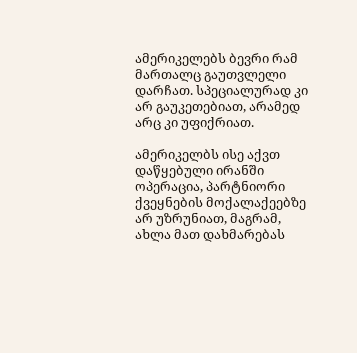ამერიკელებს ბევრი რამ მართალც გაუთვლელი დარჩათ. სპეციალურად კი არ გაუკეთებიათ, არამედ არც კი უფიქრიათ.

ამერიკელბს ისე აქვთ დაწყებული ირანში ოპერაცია, პარტნიორი ქვეყნების მოქალაქეებზე არ უზრუნიათ, მაგრამ, ახლა მათ დახმარებას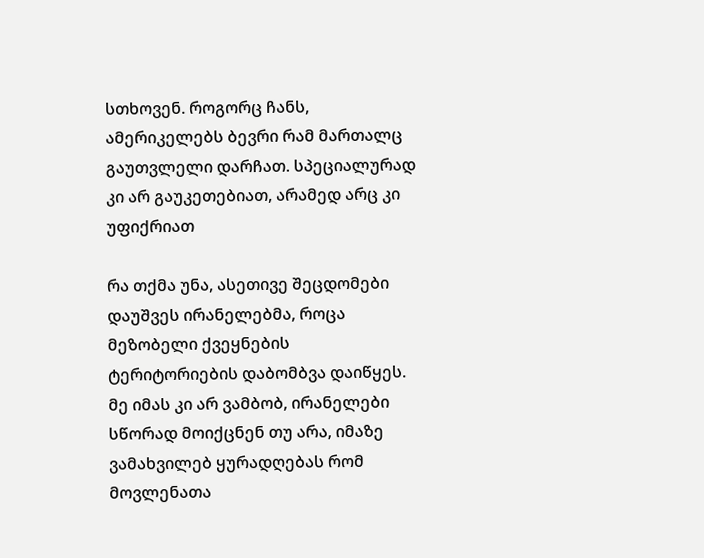სთხოვენ. როგორც ჩანს, ამერიკელებს ბევრი რამ მართალც გაუთვლელი დარჩათ. სპეციალურად კი არ გაუკეთებიათ, არამედ არც კი უფიქრიათ

რა თქმა უნა, ასეთივე შეცდომები დაუშვეს ირანელებმა, როცა მეზობელი ქვეყნების ტერიტორიების დაბომბვა დაიწყეს. მე იმას კი არ ვამბობ, ირანელები სწორად მოიქცნენ თუ არა, იმაზე ვამახვილებ ყურადღებას რომ მოვლენათა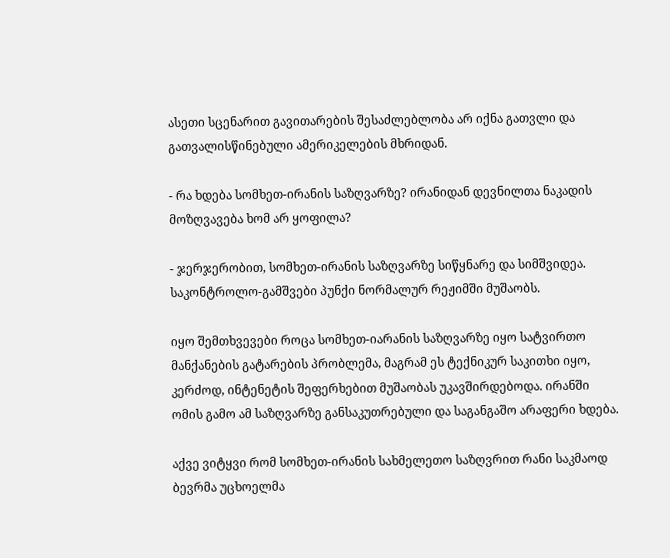ასეთი სცენარით გავითარების შესაძლებლობა არ იქნა გათვლი და გათვალისწინებული ამერიკელების მხრიდან.

- რა ხდება სომხეთ-ირანის საზღვარზე? ირანიდან დევნილთა ნაკადის მოზღვავება ხომ არ ყოფილა?

- ჯერჯერობით, სომხეთ-ირანის საზღვარზე სიწყნარე და სიმშვიდეა. საკონტროლო-გამშვები პუნქი ნორმალურ რეჟიმში მუშაობს.

იყო შემთხვევები როცა სომხეთ-იარანის საზღვარზე იყო სატვირთო მანქანების გატარების პრობლემა, მაგრამ ეს ტექნიკურ საკითხი იყო, კერძოდ, ინტენეტის შეფერხებით მუშაობას უკავშირდებოდა. ირანში ომის გამო ამ საზღვარზე განსაკუთრებული და საგანგაშო არაფერი ხდება.

აქვე ვიტყვი რომ სომხეთ-ირანის სახმელეთო საზღვრით რანი საკმაოდ ბევრმა უცხოელმა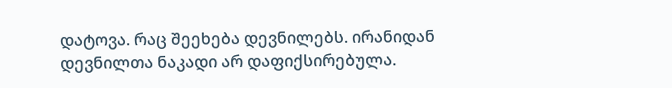დატოვა. რაც შეეხება დევნილებს. ირანიდან დევნილთა ნაკადი არ დაფიქსირებულა.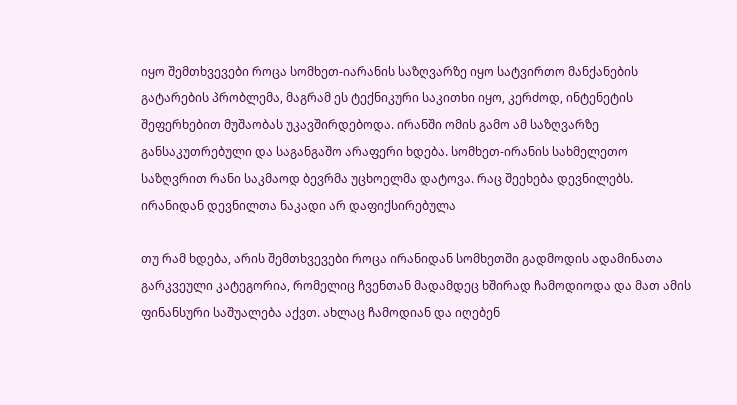იყო შემთხვევები როცა სომხეთ-იარანის საზღვარზე იყო სატვირთო მანქანების გატარების პრობლემა, მაგრამ ეს ტექნიკური საკითხი იყო, კერძოდ, ინტენეტის შეფერხებით მუშაობას უკავშირდებოდა. ირანში ომის გამო ამ საზღვარზე განსაკუთრებული და საგანგაშო არაფერი ხდება. სომხეთ-ირანის სახმელეთო საზღვრით რანი საკმაოდ ბევრმა უცხოელმა დატოვა. რაც შეეხება დევნილებს. ირანიდან დევნილთა ნაკადი არ დაფიქსირებულა

თუ რამ ხდება, არის შემთხვევები როცა ირანიდან სომხეთში გადმოდის ადამინათა გარკვეული კატეგორია, რომელიც ჩვენთან მადამდეც ხშირად ჩამოდიოდა და მათ ამის ფინანსური საშუალება აქვთ. ახლაც ჩამოდიან და იღებენ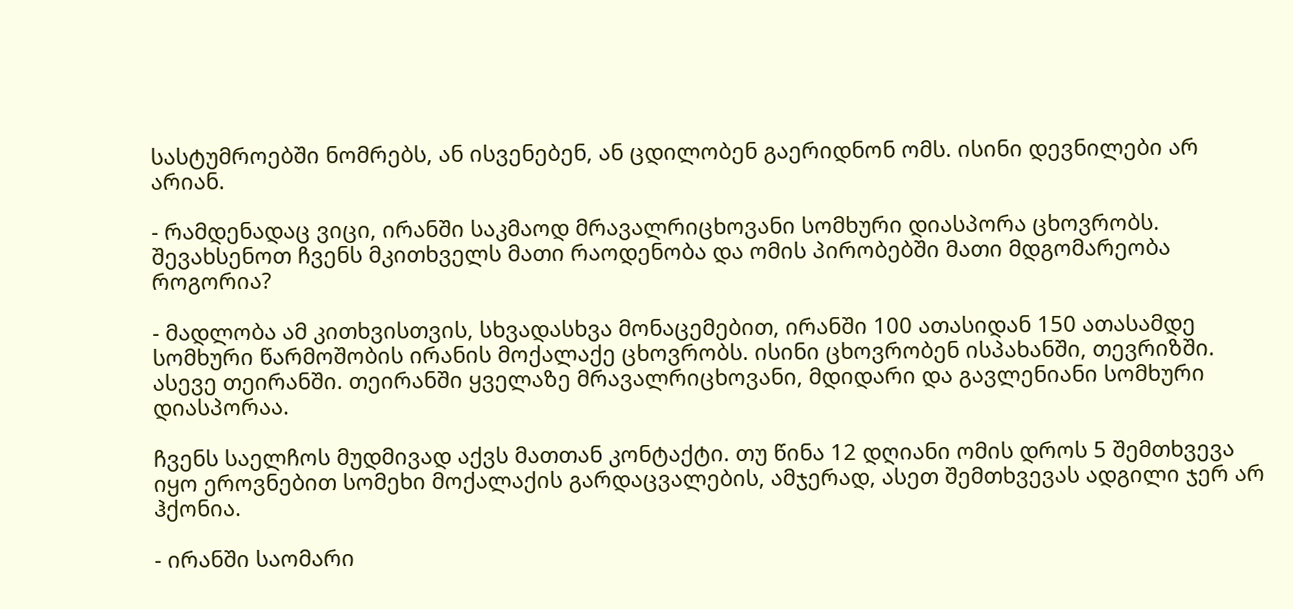სასტუმროებში ნომრებს, ან ისვენებენ, ან ცდილობენ გაერიდნონ ომს. ისინი დევნილები არ არიან.

- რამდენადაც ვიცი, ირანში საკმაოდ მრავალრიცხოვანი სომხური დიასპორა ცხოვრობს. შევახსენოთ ჩვენს მკითხველს მათი რაოდენობა და ომის პირობებში მათი მდგომარეობა როგორია?

- მადლობა ამ კითხვისთვის, სხვადასხვა მონაცემებით, ირანში 100 ათასიდან 150 ათასამდე სომხური წარმოშობის ირანის მოქალაქე ცხოვრობს. ისინი ცხოვრობენ ისპახანში, თევრიზში. ასევე თეირანში. თეირანში ყველაზე მრავალრიცხოვანი, მდიდარი და გავლენიანი სომხური დიასპორაა.

ჩვენს საელჩოს მუდმივად აქვს მათთან კონტაქტი. თუ წინა 12 დღიანი ომის დროს 5 შემთხვევა იყო ეროვნებით სომეხი მოქალაქის გარდაცვალების, ამჯერად, ასეთ შემთხვევას ადგილი ჯერ არ ჰქონია.

- ირანში საომარი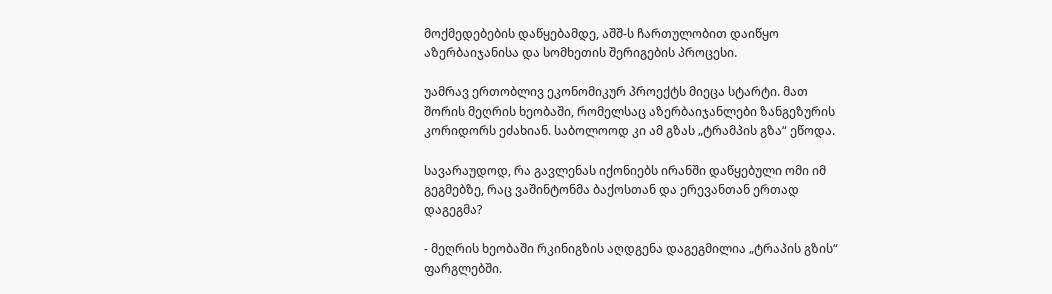მოქმედებების დაწყებამდე, აშშ-ს ჩართულობით დაიწყო აზერბაიჯანისა და სომხეთის შერიგების პროცესი.

უამრავ ერთობლივ ეკონომიკურ პროექტს მიეცა სტარტი. მათ შორის მეღრის ხეობაში, რომელსაც აზერბაიჯანლები ზანგეზურის კორიდორს ეძახიან. საბოლოოდ კი ამ გზას „ტრამპის გზა“ ეწოდა.

სავარაუდოდ, რა გავლენას იქონიებს ირანში დაწყებული ომი იმ გეგმებზე, რაც ვაშინტონმა ბაქოსთან და ერევანთან ერთად დაგეგმა?

- მეღრის ხეობაში რკინიგზის აღდგენა დაგეგმილია „ტრაპის გზის“ ფარგლებში.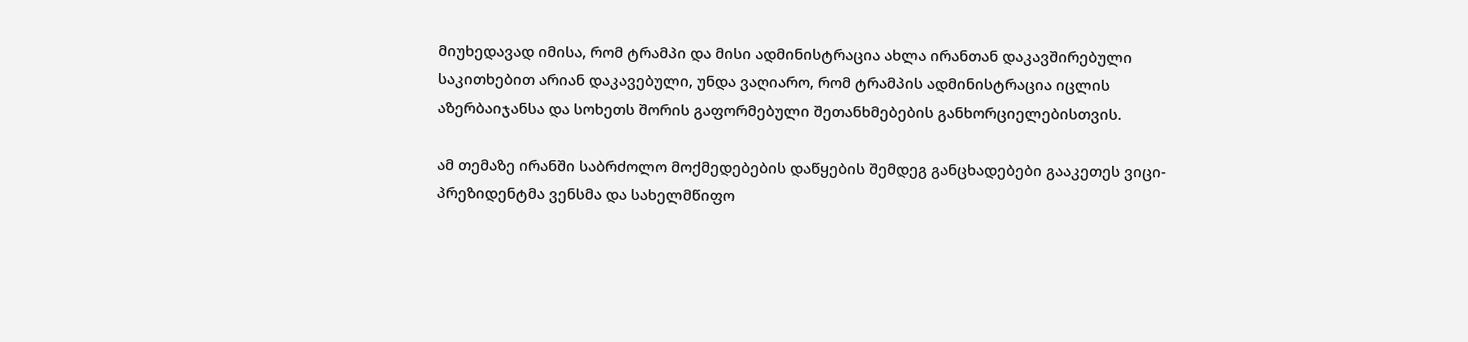მიუხედავად იმისა, რომ ტრამპი და მისი ადმინისტრაცია ახლა ირანთან დაკავშირებული საკითხებით არიან დაკავებული, უნდა ვაღიარო, რომ ტრამპის ადმინისტრაცია იცლის აზერბაიჯანსა და სოხეთს შორის გაფორმებული შეთანხმებების განხორციელებისთვის.

ამ თემაზე ირანში საბრძოლო მოქმედებების დაწყების შემდეგ განცხადებები გააკეთეს ვიცი-პრეზიდენტმა ვენსმა და სახელმწიფო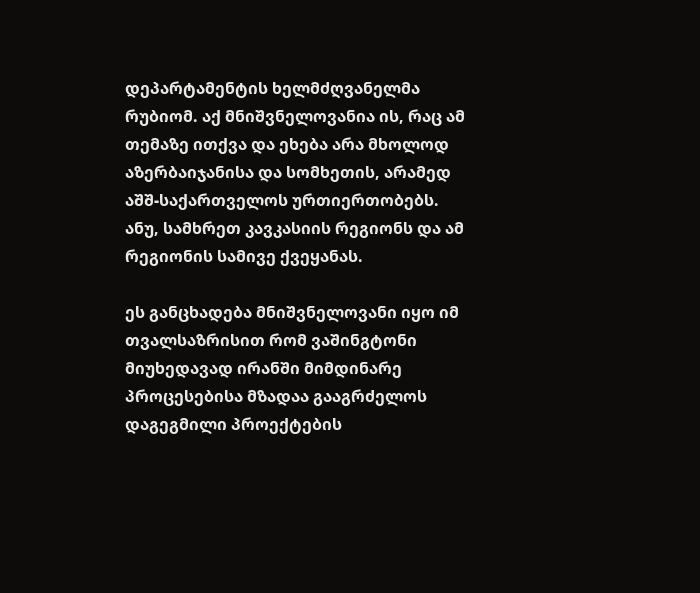დეპარტამენტის ხელმძღვანელმა რუბიომ. აქ მნიშვნელოვანია ის, რაც ამ თემაზე ითქვა და ეხება არა მხოლოდ აზერბაიჯანისა და სომხეთის, არამედ აშშ-საქართველოს ურთიერთობებს. ანუ, სამხრეთ კავკასიის რეგიონს და ამ რეგიონის სამივე ქვეყანას.

ეს განცხადება მნიშვნელოვანი იყო იმ თვალსაზრისით რომ ვაშინგტონი მიუხედავად ირანში მიმდინარე პროცესებისა მზადაა გააგრძელოს დაგეგმილი პროექტების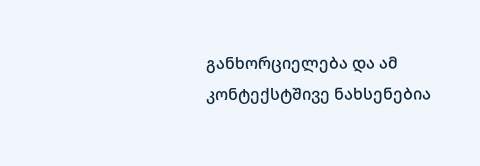განხორციელება და ამ კონტექსტშივე ნახსენებია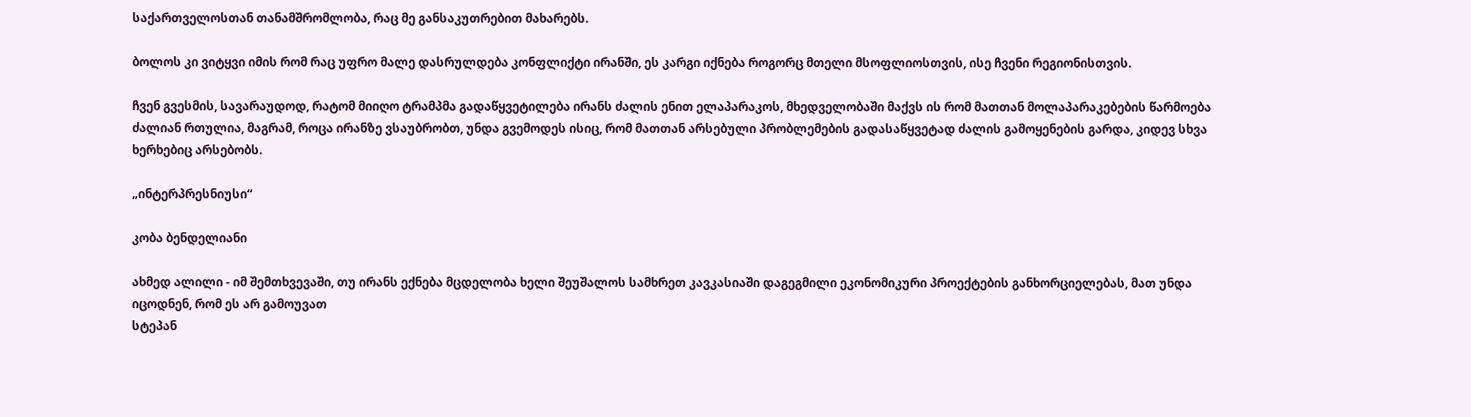საქართველოსთან თანამშრომლობა, რაც მე განსაკუთრებით მახარებს.

ბოლოს კი ვიტყვი იმის რომ რაც უფრო მალე დასრულდება კონფლიქტი ირანში, ეს კარგი იქნება როგორც მთელი მსოფლიოსთვის, ისე ჩვენი რეგიონისთვის.

ჩვენ გვესმის, სავარაუდოდ, რატომ მიიღო ტრამპმა გადაწყვეტილება ირანს ძალის ენით ელაპარაკოს, მხედველობაში მაქვს ის რომ მათთან მოლაპარაკებების წარმოება ძალიან რთულია, მაგრამ, როცა ირანზე ვსაუბრობთ, უნდა გვემოდეს ისიც, რომ მათთან არსებული პრობლემების გადასაწყვეტად ძალის გამოყენების გარდა, კიდევ სხვა ხერხებიც არსებობს.

„ინტერპრესნიუსი“

კობა ბენდელიანი

ახმედ ალილი - იმ შემთხვევაში, თუ ირანს ექნება მცდელობა ხელი შეუშალოს სამხრეთ კავკასიაში დაგეგმილი ეკონომიკური პროექტების განხორციელებას, მათ უნდა იცოდნენ, რომ ეს არ გამოუვათ
სტეპან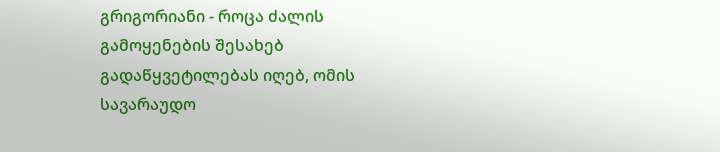გრიგორიანი - როცა ძალის გამოყენების შესახებ გადაწყვეტილებას იღებ, ომის სავარაუდო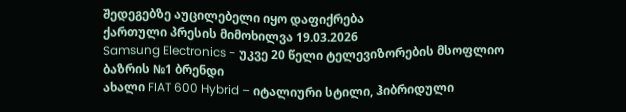შედეგებზე აუცილებელი იყო დაფიქრება
ქართული პრესის მიმოხილვა 19.03.2026
Samsung Electronics - უკვე 20 წელი ტელევიზორების მსოფლიო ბაზრის №1 ბრენდი
ახალი FIAT 600 Hybrid – იტალიური სტილი, ჰიბრიდული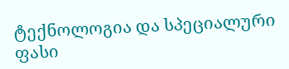ტექნოლოგია და სპეციალური ფასი